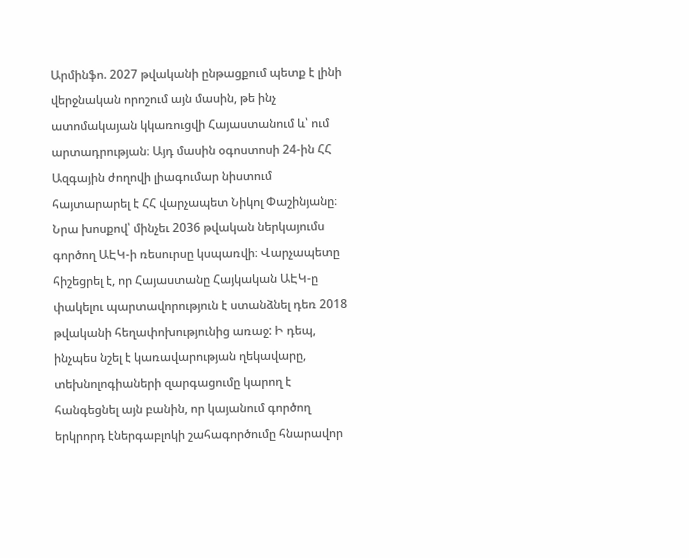Արմինֆո. 2027 թվականի ընթացքում պետք է լինի վերջնական որոշում այն մասին, թե ինչ ատոմակայան կկառուցվի Հայաստանում և՝ ում արտադրության։ Այդ մասին օգոստոսի 24-ին ՀՀ Ազգային ժողովի լիագումար նիստում հայտարարել է ՀՀ վարչապետ Նիկոլ Փաշինյանը։
Նրա խոսքով՝ մինչեւ 2036 թվական ներկայումս գործող ԱԷԿ-ի ռեսուրսը կսպառվի։ Վարչապետը հիշեցրել է, որ Հայաստանը Հայկական ԱԷԿ-ը փակելու պարտավորություն է ստանձնել դեռ 2018 թվականի հեղափոխությունից առաջ: Ի դեպ, ինչպես նշել է կառավարության ղեկավարը, տեխնոլոգիաների զարգացումը կարող է հանգեցնել այն բանին, որ կայանում գործող երկրորդ էներգաբլոկի շահագործումը հնարավոր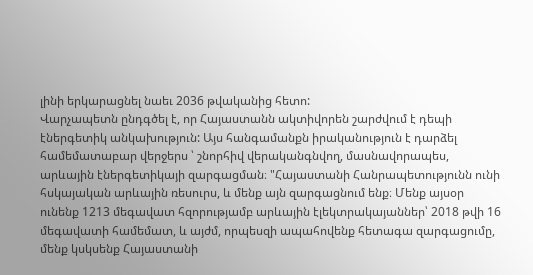լինի երկարացնել նաեւ 2036 թվականից հետո:
Վարչապետն ընդգծել է, որ Հայաստանն ակտիվորեն շարժվում է դեպի էներգետիկ անկախություն: Այս հանգամանքն իրականություն է դարձել համեմատաբար վերջերս ՝ շնորհիվ վերականգնվող, մասնավորապես, արևային էներգետիկայի զարգացման։ "Հայաստանի Հանրապետությունն ունի հսկայական արևային ռեսուրս, և մենք այն զարգացնում ենք։ Մենք այսօր ունենք 1213 մեգավատ հզորությամբ արևային էլեկտրակայաններ՝ 2018 թվի 16 մեգավատի համեմատ, և այժմ, որպեսզի ապահովենք հետագա զարգացումը, մենք կսկսենք Հայաստանի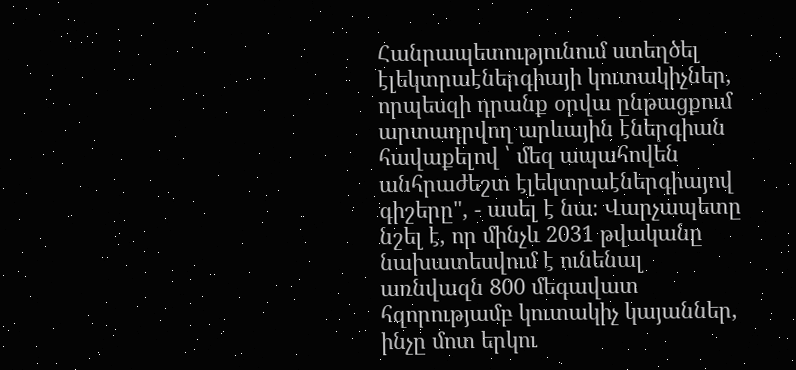Հանրապետությունում ստեղծել էլեկտրաէներգիայի կուտակիչներ, որպեսզի դրանք օրվա ընթացքում արտադրվող արևային էներգիան հավաքելով ՝ մեզ ապահովեն անհրաժեշտ էլեկտրաէներգիայով գիշերը", - ասել է նա։ Վարչապետը նշել է, որ մինչև 2031 թվականը նախատեսվում է ունենալ առնվազն 800 մեգավատ հզորությամբ կուտակիչ կայաններ, ինչը մոտ երկու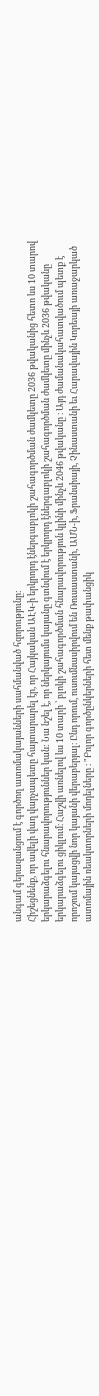անգամ գերազանցում է գործող ատոմակայանների սահմանված հզորությունը:
Հիշեցնենք, որ ավելի վաղ վարչապետը հայտարարել էր, որ Հայկական ԱԷԿ-ի երկրորդ էներգաբլոկի շահագործման ժամկետը 2036 թվականից հետո ևս 10 տարով երկարաձգելու հնարավորություններ կան: Նա նշել է, որ ներկայումս կայանը գտնվում է երկրորդ էներգաբլոկի շահագործման ժամկետը մինչև 2036 թվականը երկարաձգելու ցիկլում։ Հաշվի առնելով ևս 10 տարի ՝ բլոկի շահագործման հնարավորություն կլինի մինչև 2046 թվականը ։ Այդ ժամանակահատվածում պետք է որոշում կայացվի նոր կայանի վերաբերյալ։ Ընդ որում, ուսումնասիրվում են Ռուսաստանի, ԱՄՆ-ի, Ֆրանսիայի, Չինաստանի եւ Հարավային Կորեայի առաջարկած ատոմային ռեակտորների մոդելները ։ "Բոլոր գործընկերների հետ մենք թափանցիկ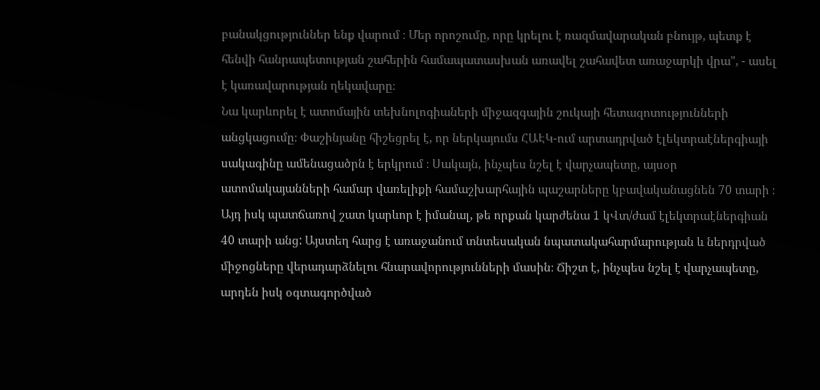բանակցություններ ենք վարում ։ Մեր որոշումը, որը կրելու է ռազմավարական բնույթ, պետք է հենվի հանրապետության շահերին համապատասխան առավել շահավետ առաջարկի վրա", - ասել է կառավարության ղեկավարը։
Նա կարևորել է ատոմային տեխնոլոգիաների միջազգային շուկայի հետազոտությունների անցկացումը։ Փաշինյանը հիշեցրել է, որ ներկայումս ՀԱԷԿ-ում արտադրված էլեկտրաէներգիայի սակագինը ամենացածրն է երկրում ։ Սակայն, ինչպես նշել է վարչապետը, այսօր ատոմակայանների համար վառելիքի համաշխարհային պաշարները կբավականացնեն 70 տարի ։ Այդ իսկ պատճառով շատ կարևոր է իմանալ, թե որքան կարժենա 1 կՎտ/ժամ էլեկտրաէներգիան 40 տարի անց: Այստեղ հարց է առաջանում տնտեսական նպատակահարմարության և ներդրված միջոցները վերադարձնելու հնարավորությունների մասին։ Ճիշտ է, ինչպես նշել է վարչապետը, արդեն իսկ օգտագործված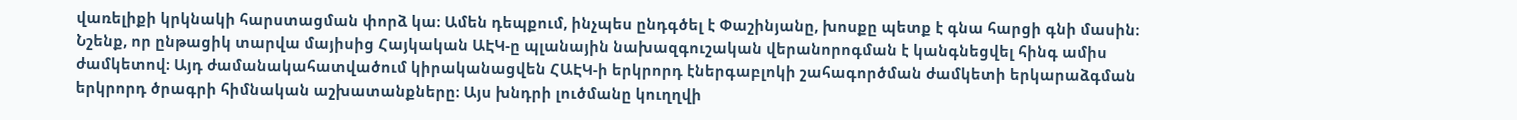վառելիքի կրկնակի հարստացման փորձ կա։ Ամեն դեպքում, ինչպես ընդգծել է Փաշինյանը, խոսքը պետք է գնա հարցի գնի մասին։
Նշենք, որ ընթացիկ տարվա մայիսից Հայկական ԱԷԿ-ը պլանային նախազգուշական վերանորոգման է կանգնեցվել հինգ ամիս ժամկետով։ Այդ ժամանակահատվածում կիրականացվեն ՀԱԷԿ-ի երկրորդ էներգաբլոկի շահագործման ժամկետի երկարաձգման երկրորդ ծրագրի հիմնական աշխատանքները։ Այս խնդրի լուծմանը կուղղվի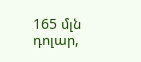165 մլն դոլար,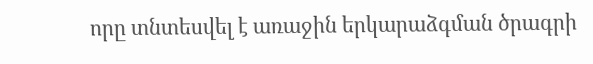որը տնտեսվել է առաջին երկարաձգման ծրագրի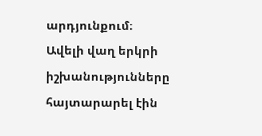արդյունքում։ Ավելի վաղ երկրի իշխանությունները հայտարարել էին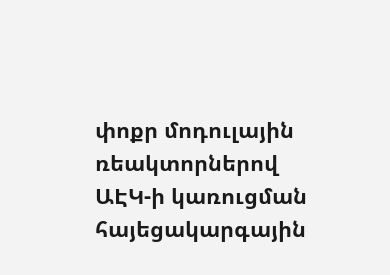փոքր մոդուլային ռեակտորներով ԱԷԿ-ի կառուցման հայեցակարգային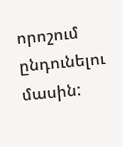որոշում ընդունելու մասին: